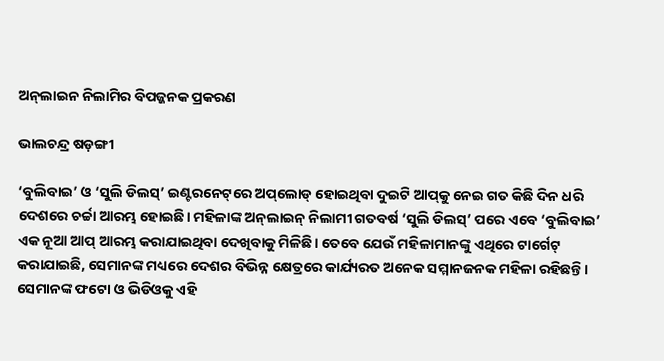ଅନ୍‌ଲାଇନ ନିଲାମିର ବିପଜ୍ଜନକ ପ୍ରକରଣ

ଭାଲଚନ୍ଦ୍ର ଷଡ଼ଙ୍ଗୀ

‘ବୁଲିବାଇ’ ଓ ‘ସୁଲି ଡିଲସ୍‌’ ଇଣ୍ଟରନେଟ୍‌ରେ ଅପ୍‌ଲୋଡ୍‌ ହୋଇଥିବା ଦୁଇଟି ଆପ୍‌କୁ ନେଇ ଗତ କିଛି ଦିନ ଧରି ଦେଶରେ ଚର୍ଚ୍ଚା ଆରମ୍ଭ ହୋଇଛି। ମହିଳାଙ୍କ ଅନ୍‌ଲାଇନ୍‌ ନିଲାମୀ ଗତବର୍ଷ ‘ସୁଲି ଡିଲସ୍‌’ ପରେ ଏବେ ‘ବୁଲିବାଇ’ ଏକ ନୂଆ ଆପ୍‌ ଆରମ୍ଭ କରାଯାଇଥିବା ଦେଖିବାକୁ ମିଳିଛି। ତେବେ ଯେଉଁ ମହିଳାମାନଙ୍କୁ ଏଥିରେ ଟାର୍ଗେଟ୍‌ କରାଯାଇଛି, ସେମାନଙ୍କ ମଧ୍ୟରେ ଦେଶର ବିଭିନ୍ନ କ୍ଷେତ୍ରରେ କାର୍ଯ୍ୟରତ ଅନେକ ସମ୍ମାନଜନକ ମହିଳା ରହିଛନ୍ତି। ସେମାନଙ୍କ ଫଟୋ ଓ ଭିଡିଓକୁ ଏହି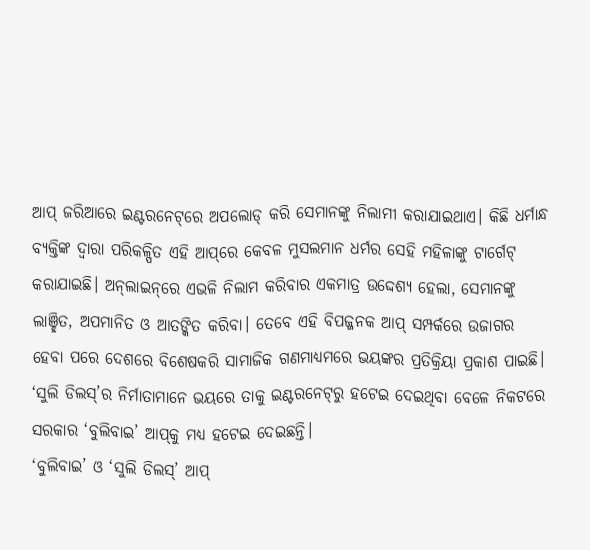ଆପ୍‌ ଜରିଆରେ ଇଣ୍ଟରନେଟ୍‌ରେ ଅପଲୋଡ୍‌ କରି ସେମାନଙ୍କୁ ନିଲାମୀ କରାଯାଇଥାଏ। କିଛି ଧର୍ମାନ୍ଧ ବ୍ୟକ୍ତିଙ୍କ ଦ୍ୱାରା ପରିକଳ୍ପିତ ଏହି ଆପ୍‌ରେ କେବଳ ମୁସଲମାନ ଧର୍ମର ସେହି ମହିଳାଙ୍କୁ ଟାର୍ଗେଟ୍‌ କରାଯାଇଛି। ଅନ୍‌ଲାଇନ୍‌ରେ ଏଭଳି ନିଲାମ କରିବାର ଏକମାତ୍ର ଉଦ୍ଦେଶ୍ୟ ହେଲା, ସେମାନଙ୍କୁ ଲାଞ୍ଛିତ, ଅପମାନିତ ଓ ଆତଙ୍କିତ କରିବା। ତେବେ ଏହି ବିପଜ୍ଜନକ ଆପ୍‌ ସମ୍ପର୍କରେ ଉଜାଗର ହେବା ପରେ ଦେଶରେ ବିଶେଷକରି ସାମାଜିକ ଗଣମାଧ୍ୟମରେ ଭୟଙ୍କର ପ୍ରତିକ୍ରିୟା ପ୍ରକାଶ ପାଇଛି। ‘ସୁଲି ଡିଲସ୍‌’ର ନିର୍ମାତାମାନେ ଭୟରେ ତାକୁ ଇଣ୍ଟରନେଟ୍‌ରୁ ହଟେଇ ଦେଇଥିବା ବେଳେ ନିକଟରେ ସରକାର ‘ବୁଲିବାଇ’ ଆପ୍‌କୁ ମଧ୍ୟ ହଟେଇ ଦେଇଛନ୍ତି।
‘ବୁଲିବାଇ’ ଓ ‘ସୁଲି ଡିଲସ୍‌’ ଆପ୍‌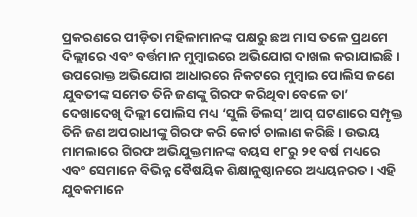ପ୍ରକରଣରେ ପୀଡ଼ିତା ମହିଳାମାନଙ୍କ ପକ୍ଷରୁ ଛଅ ମାସ ତଳେ ପ୍ରଥମେ ଦିଲ୍ଲୀରେ ଏବଂ ବର୍ତ୍ତମାନ ମୁମ୍ବାଇରେ ଅଭିଯୋଗ ଦାଖଲ କରାଯାଇଛି। ଉପରୋକ୍ତ ଅଭିଯୋଗ ଆଧାରରେ ନିକଟରେ ମୁମ୍ବାଇ ପୋଲିସ ଜଣେ ଯୁବତୀଙ୍କ ସମେତ ତିନି ଜଣଙ୍କୁ ଗିରଫ କରିଥିବା ବେଳେ ତା’ ଦେଖାଦେଖି ଦିଲ୍ଲୀ ପୋଲିସ ମଧ୍ୟ ‘ସୁଲି ଡିଲସ୍‌’ ଆପ୍‌ ଘଟଣାରେ ସମ୍ପୃକ୍ତ ତିନି ଜଣ ଅପରାଧୀଙ୍କୁ ଗିରଫ କରି କୋର୍ଟ ଚାଲାଣ କରିଛି। ଉଭୟ ମାମଲାରେ ଗିରଫ ଅଭିଯୁକ୍ତମାନଙ୍କ ବୟସ ୧୮ରୁ ୨୧ ବର୍ଷ ମଧ୍ୟରେ ଏବଂ ସେମାନେ ବିଭିନ୍ନ ବୈଷୟିକ ଶିକ୍ଷାନୁଷ୍ଠାନରେ ଅଧ୍ୟୟନରତ । ଏହି ଯୁବକମାନେ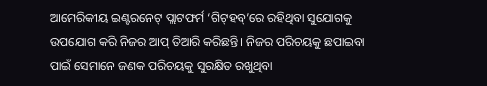ଆମେରିକୀୟ ଇଣ୍ଟରନେଟ୍‌ ପ୍ଲାଟଫର୍ମ ‘ଗିଟ୍‌ହବ୍‌’ରେ ରହିଥିବା ସୁଯୋଗକୁ ଉପଯୋଗ କରି ନିଜର ଆପ୍‌ ତିଆରି କରିଛନ୍ତି। ନିଜର ପରିଚୟକୁ ଛପାଇବା ପାଇଁ ସେମାନେ ଜଣକ ପରିଚୟକୁ ସୁରକ୍ଷିତ ରଖୁଥିବା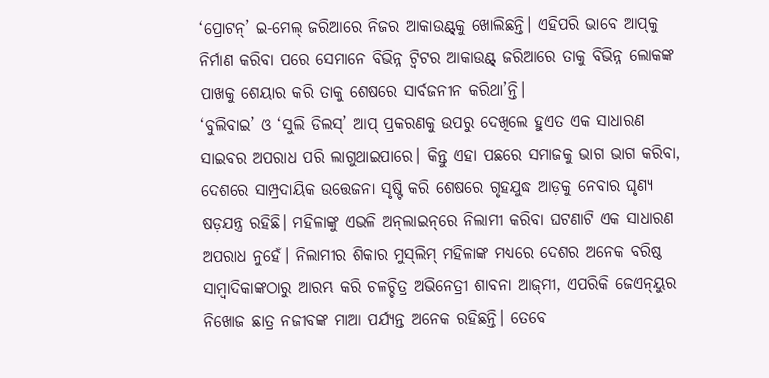‘ପ୍ରୋଟନ୍‌’ ଇ-ମେଲ୍‌ ଜରିଆରେ ନିଜର ଆକାଉଣ୍ଟ୍‌କୁ ଖୋଲିଛନ୍ତି। ଏହିପରି ଭାବେ ଆପ୍‌କୁ ନିର୍ମାଣ କରିବା ପରେ ସେମାନେ ବିଭିନ୍ନ ଟ୍ବିଟର ଆକାଉଣ୍ଟ୍‌ ଜରିଆରେ ତାକୁ ବିଭିନ୍ନ ଲୋକଙ୍କ ପାଖକୁ ଶେୟାର କରି ତାକୁ ଶେଷରେ ସାର୍ବଜନୀନ କରିଥା’ନ୍ତି।
‘ବୁଲିବାଇ’ ଓ ‘ସୁଲି ଡିଲସ୍‌’ ଆପ୍‌ ପ୍ରକରଣକୁ ଉପରୁ ଦେଖିଲେ ହୁଏତ ଏକ ସାଧାରଣ ସାଇବର ଅପରାଧ ପରି ଲାଗୁଥାଇପାରେ। କିନ୍ତୁ ଏହା ପଛରେ ସମାଜକୁ ଭାଗ ଭାଗ କରିବା, ଦେଶରେ ସାମ୍ପ୍ରଦାୟିକ ଉତ୍ତେଜନା ସୃଷ୍ଟି କରି ଶେଷରେ ଗୃହଯୁଦ୍ଧ ଆଡ଼କୁ ନେବାର ଘୃଣ୍ୟ ଷଡ଼ଯନ୍ତ୍ର ରହିଛି। ମହିଳାଙ୍କୁ ଏଭଳି ଅନ୍‌ଲାଇନ୍‌ରେ ନିଲାମୀ କରିବା ଘଟଣାଟି ଏକ ସାଧାରଣ ଅପରାଧ ନୁହେଁ। ନିଲାମୀର ଶିକାର ମୁସ୍‌ଲିମ୍‌ ମହିଳାଙ୍କ ମଧ୍ୟରେ ଦେଶର ଅନେକ ବରିଷ୍ଠ ସାମ୍ବାଦିକାଙ୍କଠାରୁ ଆରମ୍ଭ କରି ଚଳଚ୍ଚିତ୍ର ଅଭିନେତ୍ରୀ ଶାବନା ଆଜ୍‌ମୀ, ଏପରିକି ଜେଏନ୍‌ୟୁର ନିଖୋଜ ଛାତ୍ର ନଜୀବଙ୍କ ମାଆ ପର୍ଯ୍ୟନ୍ତ ଅନେକ ରହିଛନ୍ତି। ତେବେ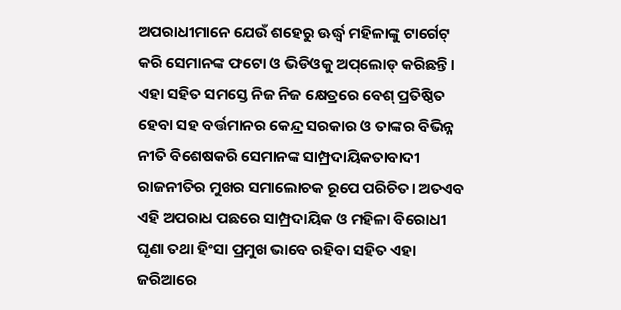ଅପରାଧୀମାନେ ଯେଉଁ ଶହେରୁ ଊର୍ଦ୍ଧ୍ୱ ମହିଳାଙ୍କୁ ଟାର୍ଗେଟ୍‌ କରି ସେମାନଙ୍କ ଫଟୋ ଓ ଭିଡିଓକୁ ଅପ୍‌ଲୋଡ୍‌ କରିଛନ୍ତି। ଏହା ସହିତ ସମସ୍ତେ ନିଜ ନିଜ କ୍ଷେତ୍ରରେ ବେଶ୍‌ ପ୍ରତିଷ୍ଠିତ ହେବା ସହ ବର୍ତ୍ତମାନର କେନ୍ଦ୍ର ସରକାର ଓ ତାଙ୍କର ବିଭିନ୍ନ ନୀତି ବିଶେଷକରି ସେମାନଙ୍କ ସାମ୍ପ୍ରଦାୟିକତାବାଦୀ ରାଜନୀତିର ମୁଖର ସମାଲୋଚକ ରୂପେ ପରିଚିତ। ଅତଏବ ଏହି ଅପରାଧ ପଛରେ ସାମ୍ପ୍ରଦାୟିକ ଓ ମହିଳା ବିରୋଧୀ ଘୃଣା ତଥା ହିଂସା ପ୍ରମୁଖ ଭାବେ ରହିବା ସହିତ ଏହା ଜରିଆରେ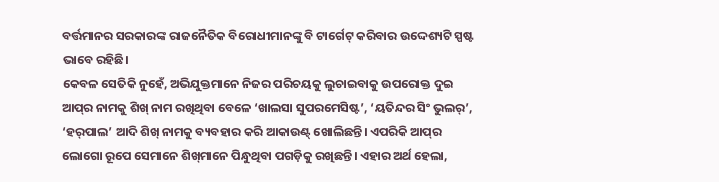ବର୍ତ୍ତମାନର ସରକାରଙ୍କ ରାଜନୈତିକ ବିରୋଧୀମାନଙ୍କୁ ବି ଟାର୍ଗେଟ୍‌ କରିବାର ଉଦ୍ଦେଶ୍ୟଟି ସ୍ପଷ୍ଟ ଭାବେ ରହିଛି।
କେବଳ ସେତିକି ନୁହେଁ, ଅଭିଯୁକ୍ତମାନେ ନିଜର ପରିଚୟକୁ ଲୁଚାଇବାକୁ ଉପରୋକ୍ତ ଦୁଇ ଆପ୍‌ର ନାମକୁ ଶିଖ୍‌ ନାମ ରଖିଥିବା ବେଳେ ‘ଖାଲସା ସୁପରମେସିଷ୍ଟ’, ‘ୟତିନ୍ଦର ସିଂ ଭୁଲର୍‌’, ‘ହର୍‌ପାଲ’ ଆଦି ଶିଖ୍‌ ନାମକୁ ବ୍ୟବହାର କରି ଆକାଉଣ୍ଟ୍‌ ଖୋଲିଛନ୍ତି। ଏପରିକି ଆପ୍‌ର ଲୋଗୋ ରୂପେ ସେମାନେ ଶିଖ୍‌ମାନେ ପିନ୍ଧୁଥିବା ପଗଡ଼ିକୁ ରଖିଛନ୍ତି। ଏହାର ଅର୍ଥ ହେଲା,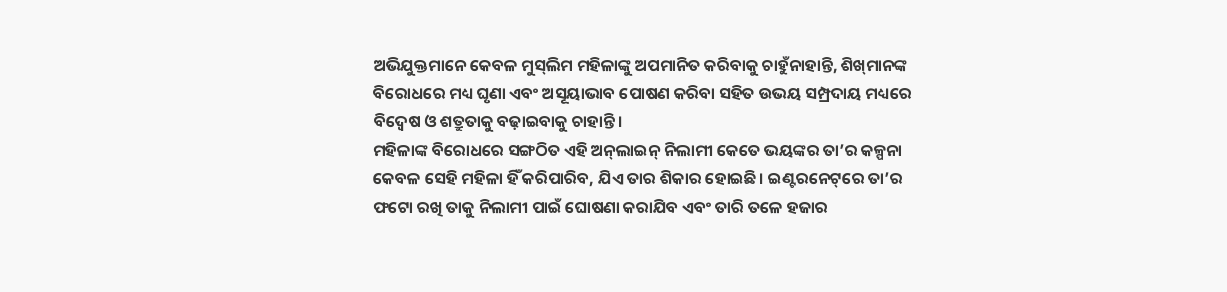ଅଭିଯୁକ୍ତମାନେ କେବଳ ମୁସ୍‌ଲିମ ମହିଳାଙ୍କୁ ଅପମାନିତ କରିବାକୁ ଚାହୁଁନାହାନ୍ତି, ଶିଖ୍‌ମାନଙ୍କ ବିରୋଧରେ ମଧ୍ୟ ଘୃଣା ଏବଂ ଅସୂୟାଭାବ ପୋଷଣ କରିବା ସହିତ ଉଭୟ ସମ୍ପ୍ରଦାୟ ମଧ୍ୟରେ ବିଦ୍ୱେଷ ଓ ଶତ୍ରୁତାକୁ ବଢ଼ାଇବାକୁ ଚାହାନ୍ତି।
ମହିଳାଙ୍କ ବିରୋଧରେ ସଙ୍ଗଠିତ ଏହି ଅନ୍‌ଲାଇନ୍‌ ନିଲାମୀ କେତେ ଭୟଙ୍କର ତା’ର କଳ୍ପନା କେବଳ ସେହି ମହିଳା ହିଁ କରିପାରିବ, ଯିଏ ତାର ଶିକାର ହୋଇଛି। ଇଣ୍ଟରନେଟ୍‌ରେ ତା’ର ଫଟୋ ରଖି ତାକୁ ନିଲାମୀ ପାଇଁ ଘୋଷଣା କରାଯିବ ଏବଂ ତାରି ତଳେ ହଜାର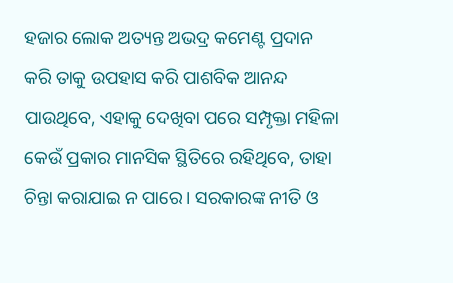ହଜାର ଲୋକ ଅତ୍ୟନ୍ତ ଅଭଦ୍ର କମେଣ୍ଟ ପ୍ରଦାନ କରି ତାକୁ ଉପହାସ କରି ପାଶବିକ ଆନନ୍ଦ ପାଉଥିବେ, ଏହାକୁ ଦେଖିବା ପରେ ସମ୍ପୃକ୍ତା ମହିଳା କେଉଁ ପ୍ରକାର ମାନସିକ ସ୍ଥିତିରେ ରହିଥିବେ, ତାହା ଚିନ୍ତା କରାଯାଇ ନ ପାରେ। ସରକାରଙ୍କ ନୀତି ଓ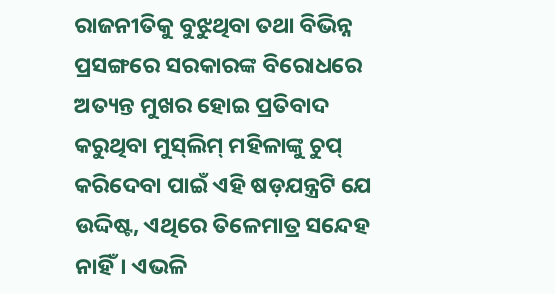ରାଜନୀତିକୁ ବୁଝୁଥିବା ତଥା ବିଭିନ୍ନ ପ୍ରସଙ୍ଗରେ ସରକାରଙ୍କ ବିରୋଧରେ ଅତ୍ୟନ୍ତ ମୁଖର ହୋଇ ପ୍ରତିବାଦ କରୁଥିବା ମୁସ୍‌ଲିମ୍‌ ମହିଳାଙ୍କୁ ଚୁପ୍‌ କରିଦେବା ପାଇଁ ଏହି ଷଡ଼ଯନ୍ତ୍ରଟି ଯେ ଉଦ୍ଦିଷ୍ଟ, ଏଥିରେ ତିଳେମାତ୍ର ସନ୍ଦେହ ନାହିଁ। ଏଭଳି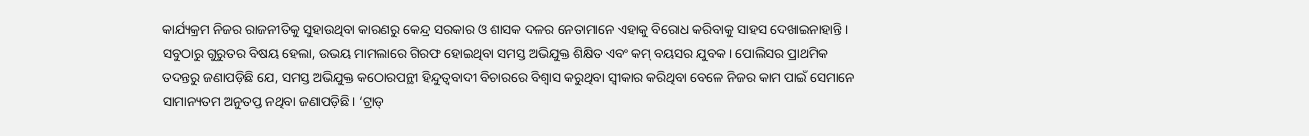କାର୍ଯ୍ୟକ୍ରମ ନିଜର ରାଜନୀତିକୁ ସୁହାଉଥିବା କାରଣରୁ କେନ୍ଦ୍ର ସରକାର ଓ ଶାସକ ଦଳର ନେତାମାନେ ଏହାକୁ ବିରୋଧ କରିବାକୁ ସାହସ ଦେଖାଇନାହାନ୍ତି।
ସବୁଠାରୁ ଗୁରୁତର ବିଷୟ ହେଲା, ଉଭୟ ମାମଲାରେ ଗିରଫ ହୋଇଥିବା ସମସ୍ତ ଅଭିଯୁକ୍ତ ଶିକ୍ଷିତ ଏବଂ କମ୍‌ ବୟସର ଯୁବକ। ପୋଲିସର ପ୍ରାଥମିକ ତଦନ୍ତରୁ ଜଣାପଡ଼ିଛି ଯେ, ସମସ୍ତ ଅଭିଯୁକ୍ତ କଠୋରପନ୍ଥୀ ହିନ୍ଦୁତ୍ୱବାଦୀ ବିଚାରରେ ବିଶ୍ୱାସ କରୁଥିବା ସ୍ବୀକାର କରିଥିବା ବେଳେ ନିଜର କାମ ପାଇଁ ସେମାନେ ସାମାନ୍ୟତମ ଅନୁତପ୍ତ ନଥିବା ଜଣାପଡ଼ିଛି। ‘ଟ୍ରାଡ୍‌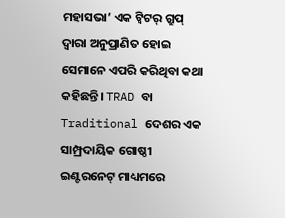ମହାସଭା’ ଏକ ଟ୍ବିଟର୍‌ ଗ୍ରୁପ୍‌ ଦ୍ୱାରା ଅନୁପ୍ରାଣିତ ହୋଇ ସେମାନେ ଏପରି କରିଥିବା କଥା କହିଛନ୍ତି। TRAD ବା Traditional ଦେଶର ଏକ ସାମ୍ପ୍ରଦାୟିକ ଗୋଷ୍ଠୀ ଇଣ୍ଟରନେଟ୍‌ ମାଧ୍ୟମରେ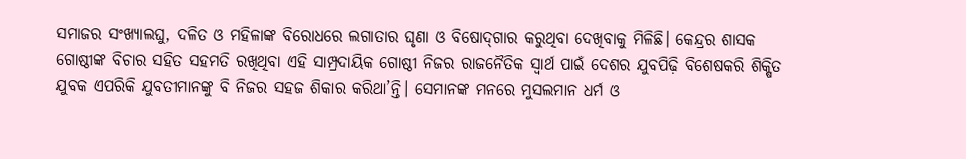ସମାଜର ସଂଖ୍ୟାଲଘୁ, ଦଳିତ ଓ ମହିଳାଙ୍କ ବିରୋଧରେ ଲଗାତାର ଘୃଣା ଓ ବିଷୋଦ୍‌ଗାର କରୁଥିବା ଦେଖିବାକୁ ମିଳିଛି। କେନ୍ଦ୍ରର ଶାସକ ଗୋଷ୍ଠୀଙ୍କ ବିଚାର ସହିତ ସହମତି ରଖିଥିବା ଏହି ସାମ୍ପ୍ରଦାୟିକ ଗୋଷ୍ଠୀ ନିଜର ରାଜନୈତିକ ସ୍ବାର୍ଥ ପାଇଁ ଦେଶର ଯୁବପିଢ଼ି ବିଶେଷକରି ଶିକ୍ଷିତ ଯୁବକ ଏପରିକି ଯୁବତୀମାନଙ୍କୁ ବି ନିଜର ସହଜ ଶିକାର କରିଥା’ନ୍ତି। ସେମାନଙ୍କ ମନରେ ମୁସଲମାନ ଧର୍ମ ଓ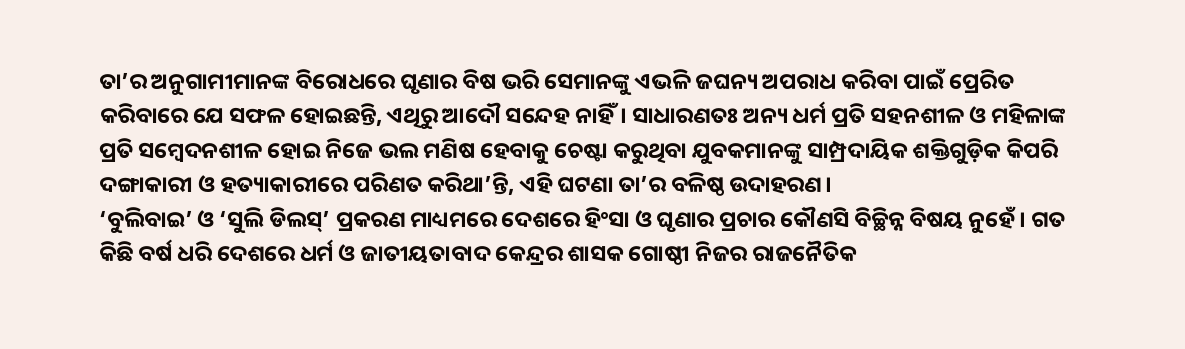ତା’ର ଅନୁଗାମୀମାନଙ୍କ ବିରୋଧରେ ଘୃଣାର ବିଷ ଭରି ସେମାନଙ୍କୁ ଏଭଳି ଜଘନ୍ୟ ଅପରାଧ କରିବା ପାଇଁ ପ୍ରେରିତ କରିବାରେ ଯେ ସଫଳ ହୋଇଛନ୍ତି, ଏଥିରୁ ଆଦୌ ସନ୍ଦେହ ନାହିଁ। ସାଧାରଣତଃ ଅନ୍ୟ ଧର୍ମ ପ୍ରତି ସହନଶୀଳ ଓ ମହିଳାଙ୍କ ପ୍ରତି ସମ୍ବେଦନଶୀଳ ହୋଇ ନିଜେ ଭଲ ମଣିଷ ହେବାକୁ ଚେଷ୍ଟା କରୁଥିବା ଯୁବକମାନଙ୍କୁ ସାମ୍ପ୍ରଦାୟିକ ଶକ୍ତିଗୁଡ଼ିକ କିପରି ଦଙ୍ଗାକାରୀ ଓ ହତ୍ୟାକାରୀରେ ପରିଣତ କରିଥା’ନ୍ତି, ଏହି ଘଟଣା ତା’ର ବଳିଷ୍ଠ ଉଦାହରଣ।
‘ବୁଲିବାଇ’ ଓ ‘ସୁଲି ଡିଲସ୍‌’ ପ୍ରକରଣ ମାଧ୍ୟମରେ ଦେଶରେ ହିଂସା ଓ ଘୃଣାର ପ୍ରଚାର କୌଣସି ବିଚ୍ଛିନ୍ନ ବିଷୟ ନୁହେଁ। ଗତ କିଛି ବର୍ଷ ଧରି ଦେଶରେ ଧର୍ମ ଓ ଜାତୀୟତାବାଦ କେନ୍ଦ୍ରର ଶାସକ ଗୋଷ୍ଠୀ ନିଜର ରାଜନୈତିକ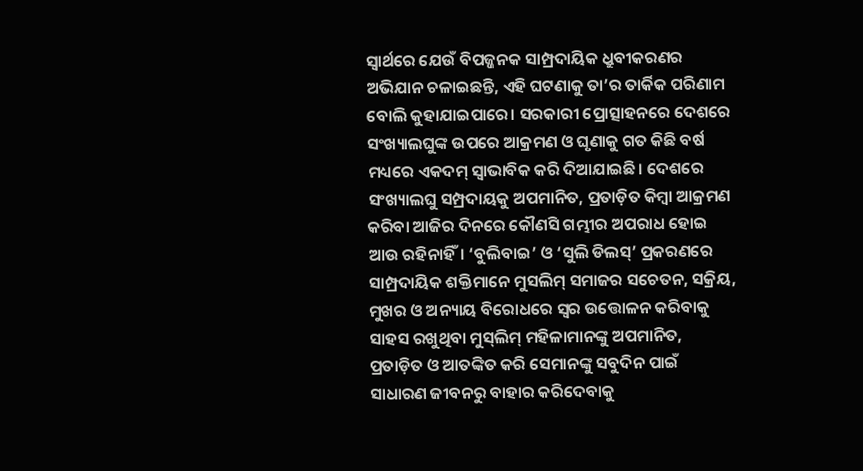ସ୍ବାର୍ଥରେ ଯେଉଁ ବିପଜ୍ଜନକ ସାମ୍ପ୍ରଦାୟିକ ଧ୍ରୁବୀକରଣର ଅଭିଯାନ ଚଳାଇଛନ୍ତି, ଏହି ଘଟଣାକୁ ତା’ର ତାର୍କିକ ପରିଣାମ ବୋଲି କୁହାଯାଇପାରେ। ସରକାରୀ ପ୍ରୋତ୍ସାହନରେ ଦେଶରେ ସଂଖ୍ୟାଲଘୁଙ୍କ ଉପରେ ଆକ୍ରମଣ ଓ ଘୃଣାକୁ ଗତ କିଛି ବର୍ଷ ମଧ୍ୟରେ ଏକଦମ୍‌ ସ୍ବାଭାବିକ କରି ଦିଆଯାଇଛି। ଦେଶରେ ସଂଖ୍ୟାଲଘୁ ସମ୍ପ୍ରଦାୟକୁ ଅପମାନିତ, ପ୍ରତାଡ଼ିତ କିମ୍ବା ଆକ୍ରମଣ କରିବା ଆଜିର ଦିନରେ କୌଣସି ଗମ୍ଭୀର ଅପରାଧ ହୋଇ ଆଉ ରହିନାହିଁ। ‘ବୁଲିବାଇ’ ଓ ‘ସୁଲି ଡିଲସ୍‌’ ପ୍ରକରଣରେ ସାମ୍ପ୍ରଦାୟିକ ଶକ୍ତିମାନେ ମୁସଲିମ୍‌ ସମାଜର ସଚେତନ, ସକ୍ରିୟ, ମୁଖର ଓ ଅନ୍ୟାୟ ବିରୋଧରେ ସ୍ବର ଉତ୍ତୋଳନ କରିବାକୁ ସାହସ ରଖୁଥିବା ମୁସ୍‌ଲିମ୍‌ ମହିଳାମାନଙ୍କୁ ଅପମାନିତ, ପ୍ରତାଡ଼ିତ ଓ ଆତଙ୍କିତ କରି ସେମାନଙ୍କୁ ସବୁଦିନ ପାଇଁ ସାଧାରଣ ଜୀବନରୁ ବାହାର କରିଦେବାକୁ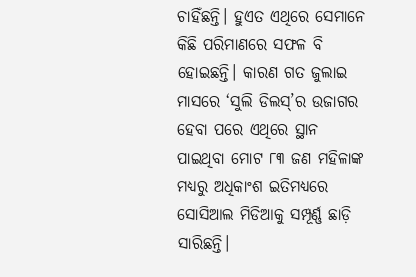ଚାହିଁଛନ୍ତି। ହୁଏତ ଏଥିରେ ସେମାନେ କିଛି ପରିମାଣରେ ସଫଳ ବି ହୋଇଛନ୍ତି। କାରଣ ଗତ ଜୁଲାଇ ମାସରେ ‘ସୁଲି ଡିଲସ୍‌’ର ଉଜାଗର ହେବା ପରେ ଏଥିରେ ସ୍ଥାନ ପାଇଥିବା ମୋଟ ୮୩ ଜଣ ମହିଳାଙ୍କ ମଧ୍ୟରୁ ଅଧିକାଂଶ ଇତିମଧ୍ୟରେ ସୋସିଆଲ ମିଡିଆକୁ ସମ୍ପୂର୍ଣ୍ଣ ଛାଡ଼ି ସାରିଛନ୍ତି।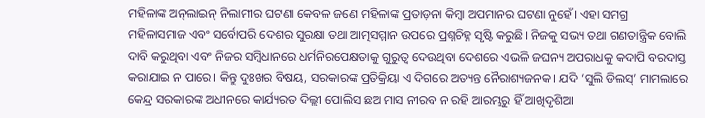ମହିଳାଙ୍କ ଅନ୍‌ଲାଇନ୍‌ ନିଲାମୀର ଘଟଣା କେବଳ ଜଣେ ମହିଳାଙ୍କ ପ୍ରତାଡ଼ନା କିମ୍ବା ଅପମାନର ଘଟଣା ନୁହେଁ। ଏହା ସମଗ୍ର ମହିଳାସମାଜ ଏବଂ ସର୍ବୋପରି ଦେଶର ସୁରକ୍ଷା ତଥା ଆତ୍ମସମ୍ମାନ ଉପରେ ପ୍ରଶ୍ନଚିହ୍ନ ସୃଷ୍ଟି କରୁଛି। ନିଜକୁ ସଭ୍ୟ ତଥା ଗଣତାନ୍ତ୍ରିକ ବୋଲି ଦାବି କରୁଥିବା ଏବଂ ନିଜର ସମ୍ବିଧାନରେ ଧର୍ମନିରପେକ୍ଷତାକୁ ଗୁରୁତ୍ୱ ଦେଉଥିବା ଦେଶରେ ଏଭଳି ଜଘନ୍ୟ ଅପରାଧକୁ କଦାପି ବରଦାସ୍ତ କରାଯାଇ ନ ପାରେ। କିନ୍ତୁ ଦୁଃଖର ବିଷୟ, ସରକାରଙ୍କ ପ୍ରତିକ୍ରିୟା ଏ ଦିଗରେ ଅତ୍ୟନ୍ତ ନୈରାଶ୍ୟଜନକ। ଯଦି ‘ସୁଲି ଡିଲସ୍‌’ ମାମଲାରେ କେନ୍ଦ୍ର ସରକାରଙ୍କ ଅଧୀନରେ କାର୍ଯ୍ୟରତ ଦିଲ୍ଲୀ ପୋଲିସ ଛଅ ମାସ ନୀରବ ନ ରହି ଆରମ୍ଭରୁ ହିଁ ଆଖିଦୃଶିଆ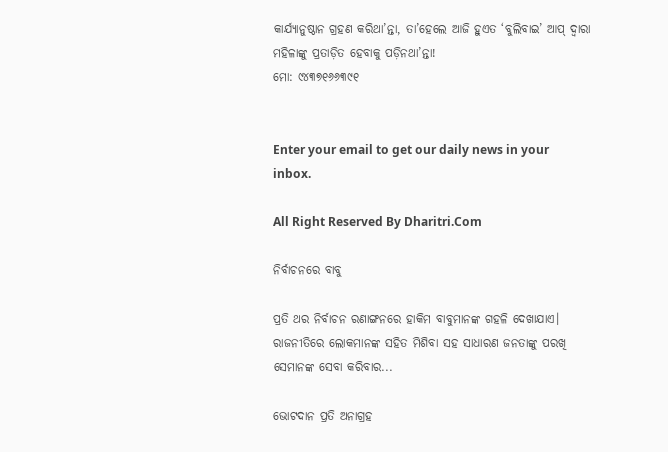କାର୍ଯ୍ୟାନୁଷ୍ଠାନ ଗ୍ରହଣ କରିଥା’ନ୍ତା, ତା’ହେଲେ ଆଜି ହୁଏତ ‘ବୁଲିବାଇ’ ଆପ୍‌ ଦ୍ୱାରା ମହିଳାଙ୍କୁ ପ୍ରତାଡ଼ିତ ହେବାକୁ ପଡ଼ିନଥା’ନ୍ତା!
ମୋ: ୯୪୩୭୧୬୬୩୯୧


Enter your email to get our daily news in your inbox.

All Right Reserved By Dharitri.Com

ନିର୍ବାଚନରେ ବାବୁ

ପ୍ରତି ଥର ନିର୍ବାଚନ ରଣାଙ୍ଗନରେ ହାକିମ ବାବୁମାନଙ୍କ ଗହଳି ଦେଖାଯାଏ। ରାଜନୀତିରେ ଲୋକମାନଙ୍କ ସହିତ ମିଶିବା ସହ ସାଧାରଣ ଜନତାଙ୍କୁ ପରଖି ସେମାନଙ୍କ ସେବା କରିବାର...

ଭୋଟଦାନ ପ୍ରତି ଅନାଗ୍ରହ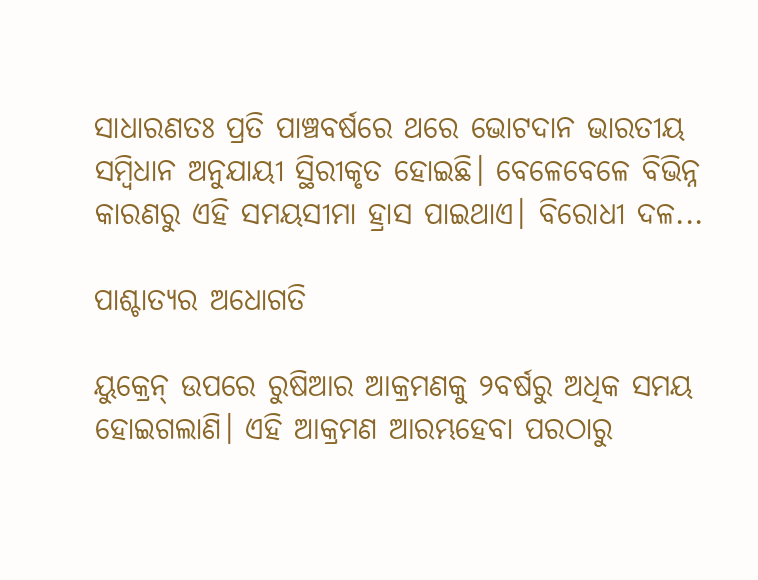ସାଧାରଣତଃ ପ୍ରତି ପାଞ୍ଚବର୍ଷରେ ଥରେ ଭୋଟଦାନ ଭାରତୀୟ ସମ୍ବିଧାନ ଅନୁଯାୟୀ ସ୍ଥିରୀକୃତ ହୋଇଛି। ବେଳେବେଳେ ବିଭିନ୍ନ କାରଣରୁ ଏହି ସମୟସୀମା ହ୍ରାସ ପାଇଥାଏ। ବିରୋଧୀ ଦଳ...

ପାଶ୍ଚାତ୍ୟର ଅଧୋଗତି

ୟୁକ୍ରେନ୍‌ ଉପରେ ରୁଷିଆର ଆକ୍ରମଣକୁ ୨ବର୍ଷରୁ ଅଧିକ ସମୟ ହୋଇଗଲାଣି। ଏହି ଆକ୍ରମଣ ଆରମ୍ଭହେବା ପରଠାରୁ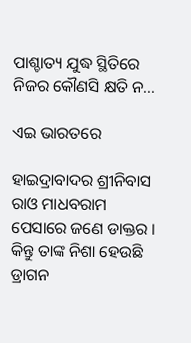ପାଶ୍ଚାତ୍ୟ ଯୁଦ୍ଧ ସ୍ଥିତିରେ ନିଜର କୌଣସି କ୍ଷତି ନ...

ଏଇ ଭାରତରେ

ହାଇଦ୍ରାବାଦର ଶ୍ରୀନିବାସ ରାଓ ମାଧବରାମ ପେସାରେ ଜଣେ ଡାକ୍ତର । କିନ୍ତୁ ତାଙ୍କ ନିଶା ହେଉଛି ଡ୍ରାଗନ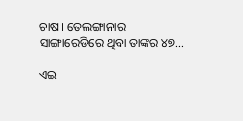ଚାଷ। ତେଲଙ୍ଗାନାର ସାଙ୍ଗାରେଡିରେ ଥିବା ତାଙ୍କର ୪୭...

ଏଇ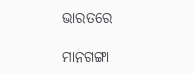ଭାରତରେ

ମାନଗଙ୍ଗା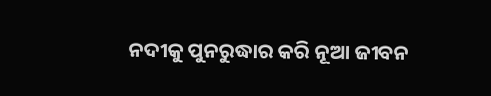ନଦୀକୁ ପୁନରୁଦ୍ଧାର କରି ନୂଆ ଜୀବନ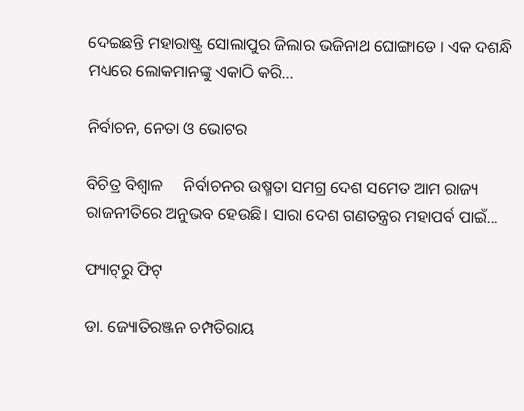ଦେଇଛନ୍ତି ମହାରାଷ୍ଟ୍ର ସୋଲାପୁର ଜିଲାର ଭଜିନାଥ ଘୋଙ୍ଗାଡେ । ଏକ ଦଶନ୍ଧି ମଧ୍ୟରେ ଲୋକମାନଙ୍କୁ ଏକାଠି କରି...

ନିର୍ବାଚନ, ନେତା ଓ ଭୋଟର

ବିଚିତ୍ର ବିଶ୍ୱାଳ     ନିର୍ବାଚନର ଉଷ୍ମତା ସମଗ୍ର ଦେଶ ସମେତ ଆମ ରାଜ୍ୟ ରାଜନୀତିରେ ଅନୁଭବ ହେଉଛି। ସାରା ଦେଶ ଗଣତନ୍ତ୍ରର ମହାପର୍ବ ପାଇଁ...

ଫ୍ୟାଟ୍‌ରୁ ଫିଟ୍‌

ଡା. ଜ୍ୟୋତିରଞ୍ଜନ ଚମ୍ପତିରାୟ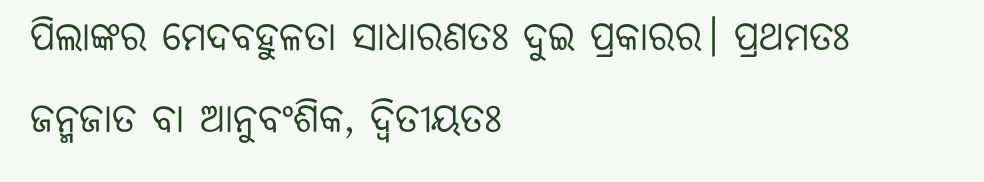ପିଲାଙ୍କର ମେଦବହୁଳତା ସାଧାରଣତଃ ଦୁଇ ପ୍ରକାରର। ପ୍ରଥମତଃ ଜନ୍ମଜାତ ବା ଆନୁବଂଶିକ, ଦ୍ୱିତୀୟତଃ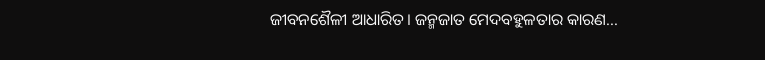ଜୀବନଶୈଳୀ ଆଧାରିତ। ଜନ୍ମଜାତ ମେଦବହୁଳତାର କାରଣ...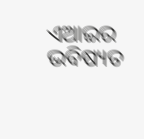ଏଆଇର ଭବିଷ୍ୟତ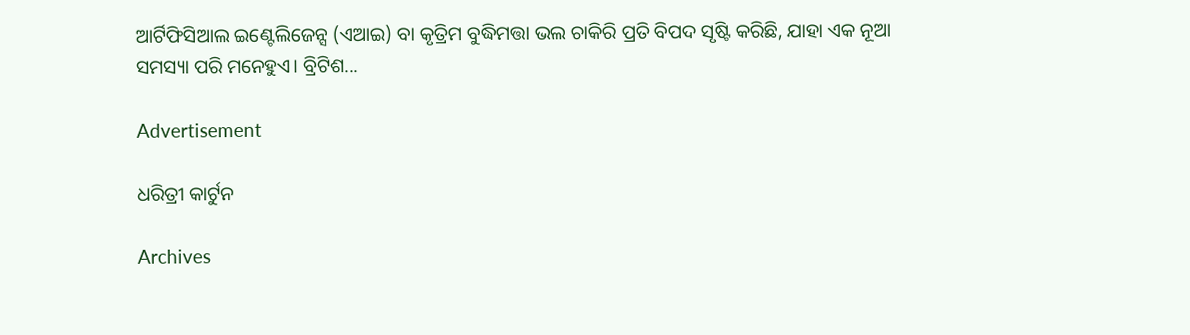ଆର୍ଟିଫିସିଆଲ ଇଣ୍ଟେଲିଜେନ୍ସ (ଏଆଇ) ବା କୃତ୍ରିମ ବୁଦ୍ଧିମତ୍ତା ଭଲ ଚାକିରି ପ୍ରତି ବିପଦ ସୃଷ୍ଟି କରିଛି, ଯାହା ଏକ ନୂଆ ସମସ୍ୟା ପରି ମନେହୁଏ। ବ୍ରିଟିଶ...

Advertisement

ଧରିତ୍ରୀ କାର୍ଟୁନ

Archives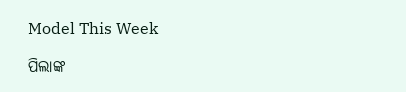Model This Week

ପିଲାଙ୍କ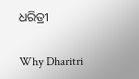ଧରିତ୍ରୀ

Why Dharitri